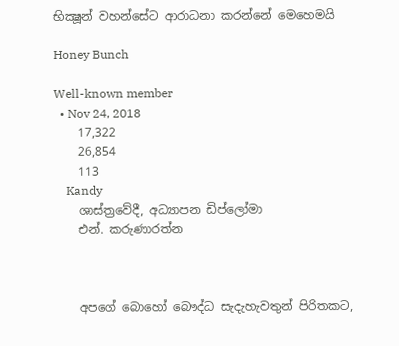භික්‍ෂූන් වහන්සේට ආරාධනා කරන්නේ මෙහෙමයි

Honey Bunch

Well-known member
  • Nov 24, 2018
    17,322
    26,854
    113
    Kandy
    ශාස්ත්‍රවේදී, අධ්‍යාපන ඩිප්ලෝමා
    එන්. කරුණාරත්න



    අපගේ බොහෝ බෞද්ධ සැදැහැවතුන් පිරිතකට,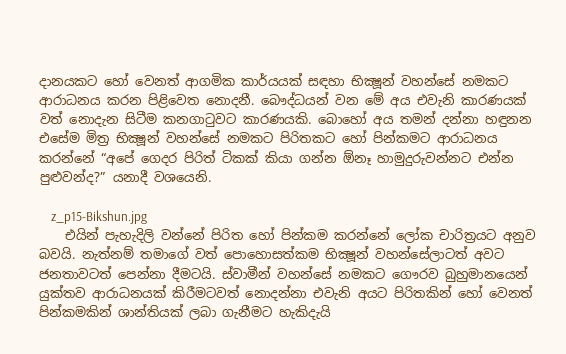දානයකට හෝ වෙනත් ආගමික කාර්යයක් සඳහා භික්‍ෂූන් වහන්සේ නමකට ආරාධනය කරන පිළිවෙත නොදනී. බෞද්ධයන් වන මේ අය එවැනි කාරණයක් වත් නොදැන සිටීම කනගාටුවට කාරණයකි. බොහෝ අය තමන් දන්නා හඳුනන එසේම මිත්‍ර භික්‍ෂූන් වහන්සේ නමකට පිරිතකට හෝ පින්කමට ආරාධනය කරන්නේ “අපේ ගෙදර පිරිත් ටිකක් කියා ගන්න ඕනෑ හාමුදුරුවන්නට එන්න පුළුවන්ද?” යනාදී වශයෙනි.

    z_p15-Bikshun.jpg
    එයින් පැහැදිලි වන්නේ පිරිත හෝ පින්කම කරන්නේ ලෝක චාරිත්‍රයට අනුව බවයි. නැත්නම් තමාගේ වත් පොහොසත්කම භික්‍ෂූන් වහන්සේලාටත් අවට ජනතාවටත් පෙන්නා දීමටයි. ස්වාමීන් වහන්සේ නමකට ගෞරව බුහුමානයෙන් යුක්තව ආරාධනයක් කිරීමටවත් නොදන්නා එවැනි අයට පිරිතකින් හෝ වෙනත් පින්කමකින් ශාන්තියක් ලබා ගැනීමට හැකිදැයි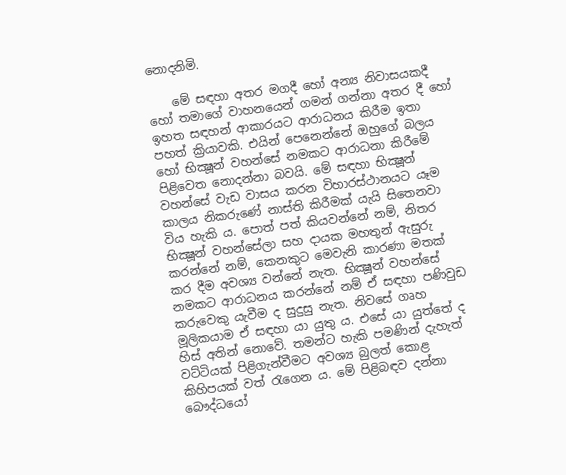නොදනිමි.

    මේ සඳහා අතර මගදී හෝ අන්‍ය නිවාසයකදී හෝ තමාගේ වාහනයෙන් ගමන් ගන්නා අතර දී හෝ ඉහත සඳහන් ආකාරයට ආරාධනය කිරීම ඉතා පහත් ක්‍රියාවකි. එයින් පෙනෙන්නේ ඔහුගේ බලය හෝ භික්‍ෂූන් වහන්සේ නමකට ආරාධනා කිරීමේ පිළිවෙත නොදන්නා බවයි. මේ සඳහා භික්‍ෂූන් වහන්සේ වැඩ වාසය කරන විහාරස්ථානයට යෑම කාලය නිකරුණේ නාස්ති කිරීමක් යැයි සිතෙනවා විය හැකි ය. පොත් පත් කියවන්නේ නම්, නිතර භික්‍ෂූන් වහන්සේලා සහ දායක මහතුන් ඇසුරු කරන්නේ නම්, කෙනකුට මෙවැනි කාරණා මතක් කර දීම අවශ්‍ය වන්නේ නැත. භික්‍ෂූන් වහන්සේ නමකට ආරාධනය කරන්නේ නම් ඒ සඳහා පණිවුඩ කරුවෙකු යැවීම ද සුදුසු නැත. නිවසේ ගෘහ මූලිකයාම ඒ සඳහා යා යුතු ය. එසේ යා යුත්තේ ද හිස් අතින් නොවේ. තමන්ට හැකි පමණින් දැහැත් වට්ටියක් පිළිගැන්වීමට අවශ්‍ය බුලත් කොළ කිහිපයක් වත් රැගෙන ය. මේ පිළිබඳව දන්නා බෞද්ධයෝ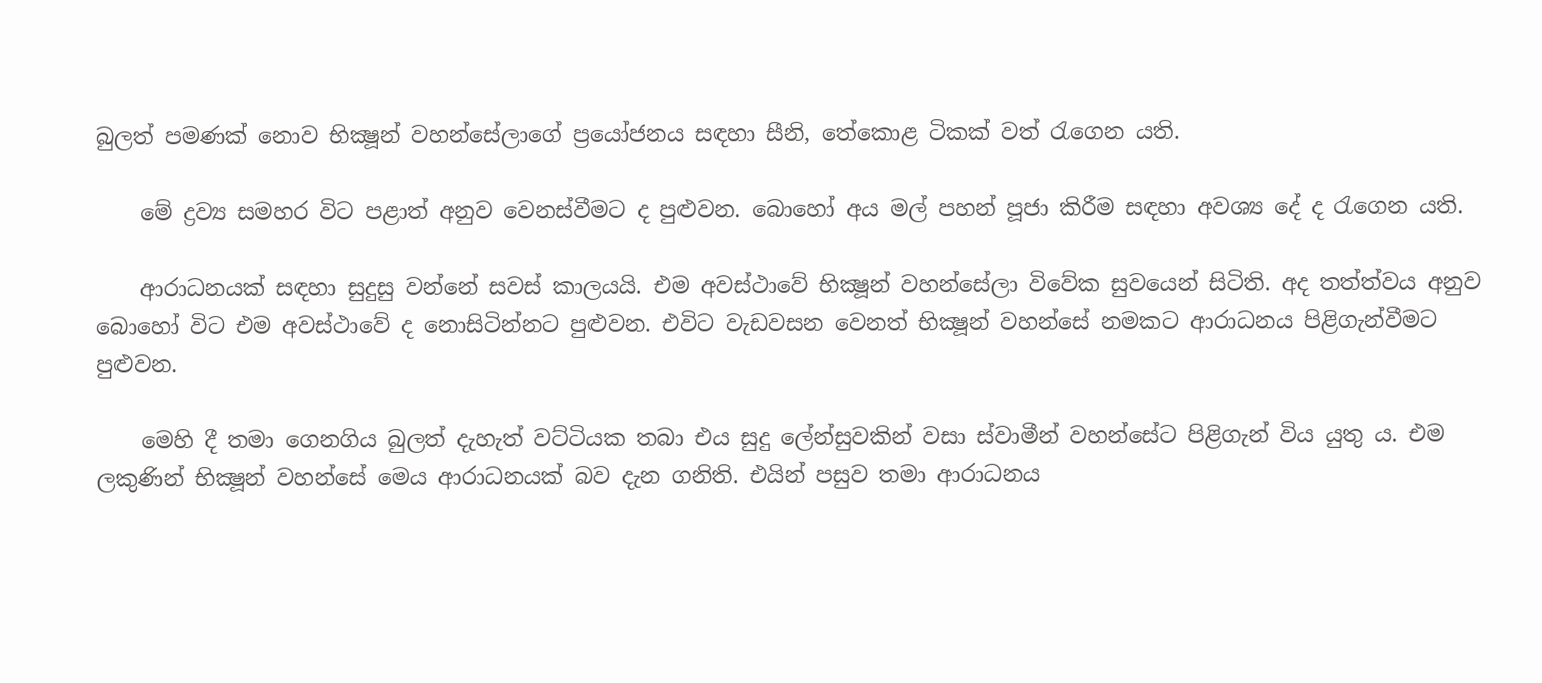බුලත් පමණක් නොව භික්‍ෂූන් වහන්සේලාගේ ප්‍රයෝජනය සඳහා සීනි, තේකොළ ටිකක් වත් රැගෙන යති.

    මේ ද්‍රව්‍ය සමහර විට පළාත් අනුව වෙනස්වීමට ද පුළුවන. බොහෝ අය මල් පහන් පූජා කිරීම සඳහා අවශ්‍ය දේ ද රැගෙන යති.

    ආරාධනයක් සඳහා සුදුසු වන්නේ සවස් කාලයයි. එම අවස්ථාවේ භික්‍ෂූන් වහන්සේලා විවේක සුවයෙන් සිටිති. අද තත්ත්වය අනුව බොහෝ විට එම අවස්ථාවේ ද නොසිටින්නට පුළුවන. එවිට වැඩවසන වෙනත් භික්‍ෂූන් වහන්සේ නමකට ආරාධනය පිළිගැන්වීමට පුළුවන.

    මෙහි දී තමා ගෙනගිය බුලත් දැහැත් වට්ටියක තබා එය සුදු ලේන්සුවකින් වසා ස්වාමීන් වහන්සේට පිළිගැන් විය යුතු ය. එම ලකුණින් භික්‍ෂූන් වහන්සේ මෙය ආරාධනයක් බව දැන ගනිති. එයින් පසුව තමා ආරාධනය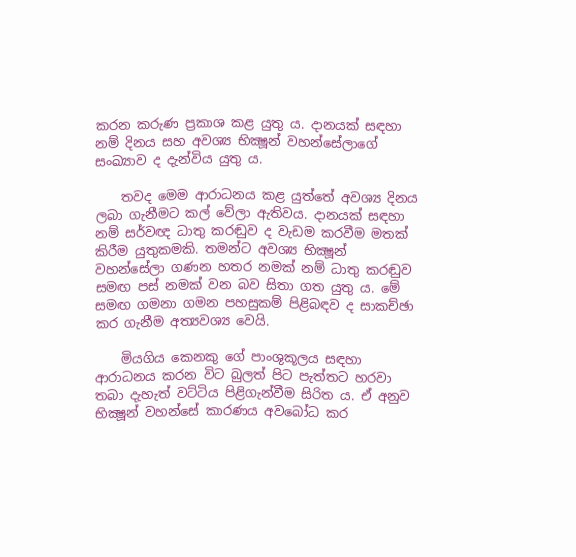කරන කරුණ ප්‍රකාශ කළ යුතු ය. දානයක් සඳහා නම් දිනය සහ අවශ්‍ය භික්‍ෂූන් වහන්සේලාගේ සංඛ්‍යාව ද දැන්විය යුතු ය.

    තවද මෙම ආරාධනය කළ යුත්තේ අවශ්‍ය දිනය ලබා ගැනීමට කල් වේලා ඇතිවය. දානයක් සඳහා නම් සර්වඥ ධාතු කරඬුව ද වැඩම කරවීම මතක් කිරීම යුතුකමකි. තමන්ට අවශ්‍ය භික්‍ෂූන් වහන්සේලා ගණන හතර නමක් නම් ධාතු කරඬුව සමඟ පස් නමක් වන බව සිතා ගත යුතු ය. මේ සමඟ ගමනා ගමන පහසුකම් පිළිබඳව ද සාකච්ඡා කර ගැනීම අත්‍යවශ්‍ය වෙයි.

    මියගිය කෙනකු ගේ පාංශුකූලය සඳහා ආරාධනය කරන විට බුලත් පිට පැත්තට හරවා තබා දැහැත් වට්ටිය පිළිගැන්වීම සිරිත ය. ඒ අනුව භික්‍ෂූන් වහන්සේ කාරණය අවබෝධ කර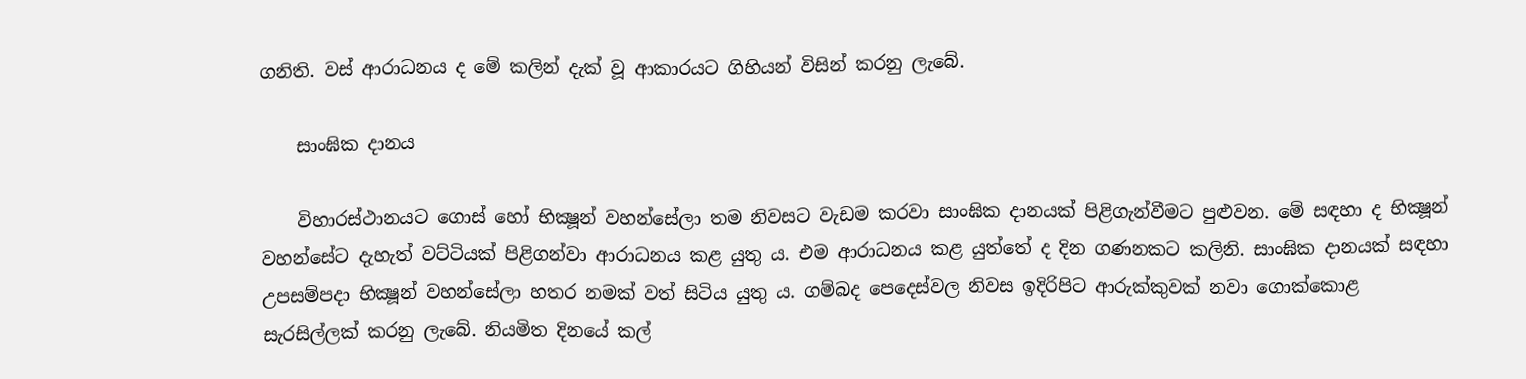ගනිති. වස් ආරාධනය ද මේ කලින් දැක් වූ ආකාරයට ගිහියන් විසින් කරනු ලැබේ.

    සාංඝික දානය

    විහාරස්ථානයට ගොස් හෝ භික්‍ෂූන් වහන්සේලා තම නිවසට වැඩම කරවා සාංඝික දානයක් පිළිගැන්වීමට පුළුවන. මේ සඳහා ද භික්‍ෂූන් වහන්සේට දැහැත් වට්ටියක් පිළිගන්වා ආරාධනය කළ යුතු ය. එම ආරාධනය කළ යුත්තේ ද දින ගණනකට කලිනි. සාංඝික දානයක් සඳහා උපසම්පදා භික්‍ෂූන් වහන්සේලා හතර නමක් වත් සිටිය යුතු ය. ගම්බද පෙදෙස්වල නිවස ඉදිරිපිට ආරුක්කුවක් නවා ගොක්කොළ සැරසිල්ලක් කරනු ලැබේ. නියමිත දිනයේ කල්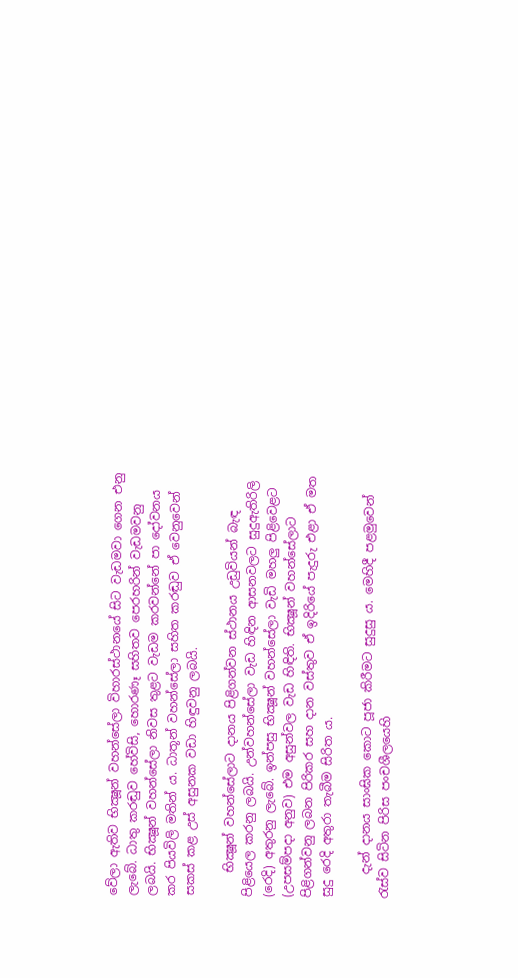වේලා ඇතිව භික්‍ෂූන් වහන්සේලා විහාරස්ථානයේ සිට වැඩමවා ගෙන එනු ලැබේ. ධාතු කරඬුව හේවිසි, හොරණෑ සහිතව පෙරහරින් වැඩමවනු ලබයි. භික්‍ෂූන් වහන්සේලා නිවස තුළට වැඩම කරවන්නේ පා දෝවනය කර පියවිලි මතින් ය. ධාතූන් වහන්සේලා සහිත කරඬුව ඒ වෙනුවෙන් සකස් කළ උස් අසුනක වඩා හිඳුවනු ලබයි.

    භික්‍ෂූන් වහන්සේලාට දානය පිළිගන්වන ස්ථානය උඩුවියන් බැඳ පිළියෙල කරනු ලබයි. උන්වහන්සේලා වැඩ හිඳින ආසනවලට සුදුඇතිරිලි (රෙදි) අතුරනු ලැබේ. ඉන්පසු භික්‍ෂූන් වහන්සේලා වැඩි මහලු පිළිවෙළට (උපසම්පදා අනුව) එම අසුන්වල වැඩ හිඳිති. භික්‍ෂූන් වහන්සේලාට පිළිගන්වනු ලබන පිරිකර සහ දාන වස්තුව ඒ ඉදිරියේ පැදුරු එළා ඒ මත සුදු රෙදි අතුරා තැබීම සිරිත ය.

    දැන් දානය සාංඝික කොට පූජා කිරීමට සුදුසු ය. මෙහිදී පළමුවෙන් රැස්ව සිටින පිරිස පංචශීලයෙහි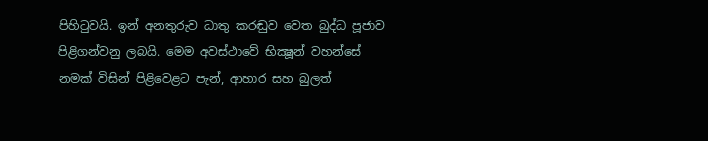පිහිටුවයි. ඉන් අනතුරුව ධාතු කරඬුව වෙත බුද්ධ පූජාව පිළිගන්වනු ලබයි. මෙම අවස්ථාවේ භික්‍ෂූන් වහන්සේ නමක් විසින් පිළිවෙළට පැන්, ආහාර සහ බුලත්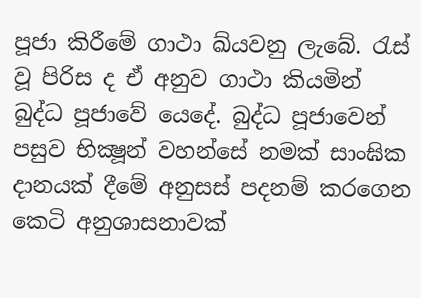පූජා කිරීමේ ගාථා ඛ්යවනු ලැබේ. රැස් වූ පිරිස ද ඒ අනුව ගාථා කියමින් බුද්ධ පූජාවේ යෙදේ. බුද්ධ පූජාවෙන් පසුව භික්‍ෂූන් වහන්සේ නමක් සාංඝික දානයක් දීමේ අනුසස් පදනම් කරගෙන කෙටි අනුශාසනාවක්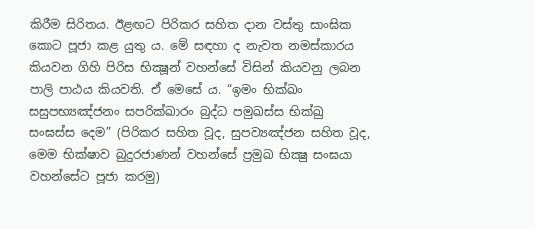කිරීම සිරිතය. ඊළඟට පිරිකර සහිත දාන වස්තු සාංඝික කොට පූජා කළ යුතු ය. මේ සඳහා ද නැවත නමස්කාරය කියවන ගිහි පිරිස භික්‍ෂූන් වහන්සේ විසින් කියවනු ලබන පාලි පාඨය කියවති. ඒ මෙසේ ය. “ඉමං භික්‍ඛං සසුපභ්‍යඤ්ජනං සපරික්ඛාරං බුද්ධ පමුඛස්ස භික්‍ඛු සංඝස්ස දෙම” (පිරිකර සහිත වූද, සුපව්‍යඤ්ජන සහිත වූද, මෙම භික්ෂාව බුදුරජාණන් වහන්සේ ප්‍රමුඛ භික්‍ෂු සංඝයා වහන්සේට පූජා කරමු)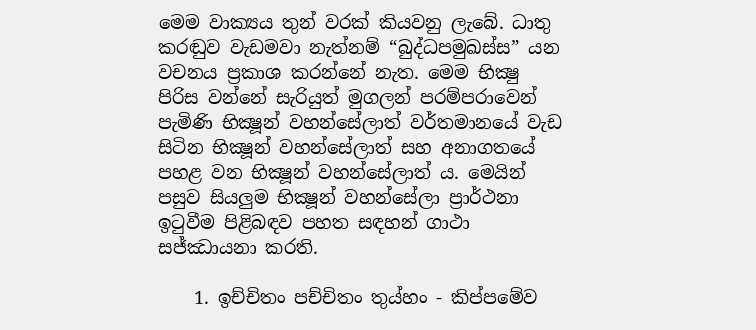මෙම වාක්‍යය තුන් වරක් කියවනු ලැබේ. ධාතු කරඬුව වැඩමවා නැත්නම් “බුද්ධපමුඛස්ස” යන වචනය ප්‍රකාශ කරන්නේ නැත. මෙම භික්‍ෂු පිරිස වන්නේ සැරියුත් මුගලන් පරම්පරාවෙන් පැමිණි භික්‍ෂූන් වහන්සේලාත් වර්තමානයේ වැඩ සිටින භික්‍ෂූන් වහන්සේලාත් සහ අනාගතයේ පහළ වන භික්‍ෂූන් වහන්සේලාත් ය. මෙයින් පසුව සියලුම භික්‍ෂූන් වහන්සේලා ප්‍රාර්ථනා ඉටුවීම පිළිබඳව පහත සඳහන් ගාථා සජ්ඣායනා කරති.

    1. ඉච්චිතං පච්චිතං තුය්හං - කිප්පමේව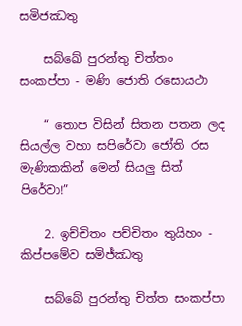සමිජඣතු

    සබ්ඛේ පුරන්තු චිත්තං සංකප්පා - මණි ජොති රසොයථා

    “ තොප විසින් සිතන පතන ලද සියල්ල වහා සපිරේවා ජෝති රස මැණිකකින් මෙන් සියලු සිත් පිරේවා!”

    2. ඉච්චිතං පච්චිතං තුයිහං - කිප්පමේව සමිජ්ඣතු

    සබ්බේ පුරන්තු චිත්ත සංකප්පා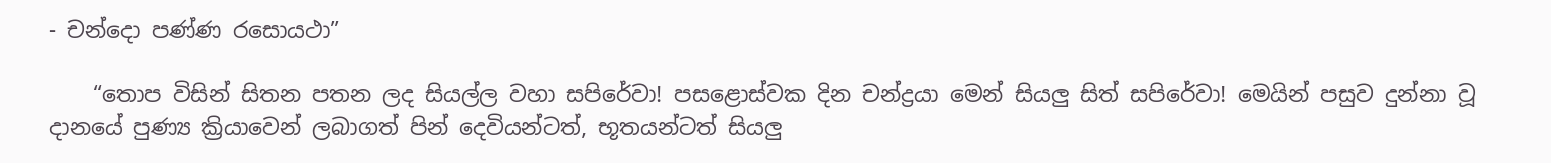- චන්දො පණ්ණ රසොයථා”

    “තොප විසින් සිතන පතන ලද සියල්ල වහා සපිරේවා! පසළොස්වක දින චන්ද්‍රයා මෙන් සියලු සිත් සපිරේවා! මෙයින් පසුව දුන්නා වූ දානයේ පුණ්‍ය ක්‍රියාවෙන් ලබාගත් පින් දෙවියන්ටත්, භූතයන්ටත් සියලු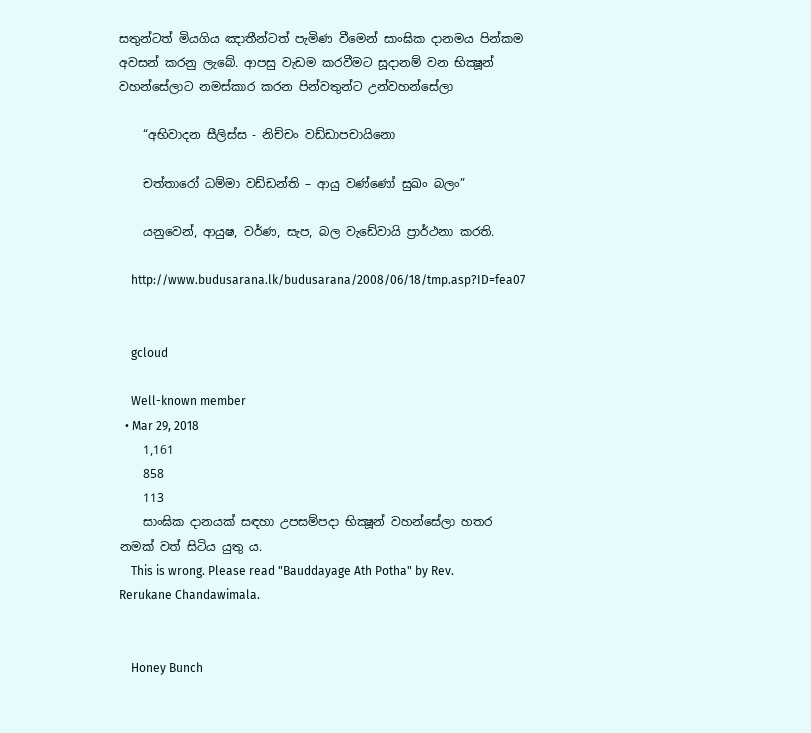සතුන්ටත් මියගිය ඤාතීන්ටත් පැමිණ වීමෙන් සාංඝික දානමය පින්කම අවසන් කරනු ලැබේ. ආපසු වැඩම කරවීමට සූදානම් වන භික්‍ෂූන් වහන්සේලාට නමස්කාර කරන පින්වතුන්ට උන්වහන්සේලා

    “අභිවාදන සීලිස්ස - නිච්චං වඩ්ඩාපචායිනො

    චත්තාරෝ ධම්මා වඩ්ඩන්ති – ආයු වණ්ණෝ සුඛං බලං”

    යනුවෙන්, ආයුෂ, වර්ණ, සැප, බල වැඩේවායි ප්‍රාර්ථනා කරති.

    http://www.budusarana.lk/budusarana/2008/06/18/tmp.asp?ID=fea07


    gcloud

    Well-known member
  • Mar 29, 2018
    1,161
    858
    113
    සාංඝික දානයක් සඳහා උපසම්පදා භික්‍ෂූන් වහන්සේලා හතර නමක් වත් සිටිය යුතු ය.
    This is wrong. Please read "Bauddayage Ath Potha" by Rev. Rerukane Chandawimala.


    Honey Bunch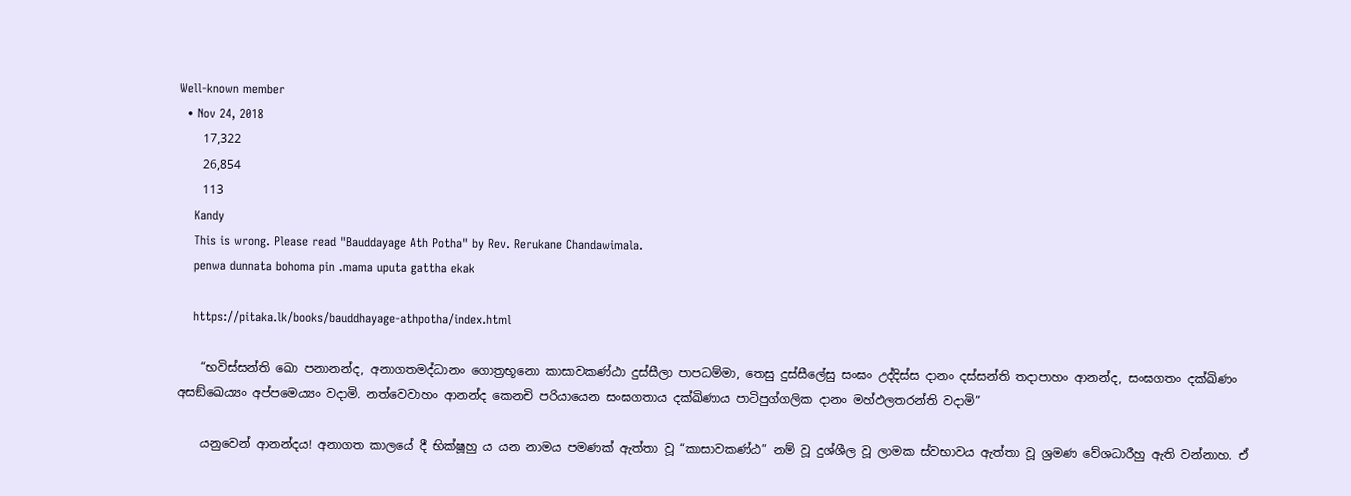Well-known member
  • Nov 24, 2018
    17,322
    26,854
    113
    Kandy
    This is wrong. Please read "Bauddayage Ath Potha" by Rev. Rerukane Chandawimala.
    penwa dunnata bohoma pin .mama uputa gattha ekak

    https://pitaka.lk/books/bauddhayage-athpotha/index.html

    “භවිස්සන්ති ඛො පනානන්ද, අනාගතමද්ධානං ගොත්‍ර‍භූනො කාසාවකණ්ඨා දුස්සීලා පාපධම්මා, තෙසු දුස්සීලේසු සංඝං උද්දිස්ස දානං දස්සන්ති තදාපාහං ආනන්ද, සංඝගතං දක්ඛිණං අසඞ්ඛෙය්‍යං අප්පමෙය්‍යං වදාමි. නත්වෙවාහං ආනන්ද කෙනචි පරියායෙන සංඝගතාය දක්ඛිණාය පාටිපුග්ගලික දානං මහ්ඵලතරන්ති වදාමි”

    යනුවෙන් ආනන්දය! අනාගත කාලයේ දී භික්ෂූහු ය යන නාමය පමණක් ඇත්තා වූ “කාසාවකණ්ඨ” නම් වූ දුශ්ශීල වූ ලාමක ස්වභාවය ඇත්තා වූ ශ්‍ර‍මණ වේශධාරීහු ඇති වන්නාහ. ඒ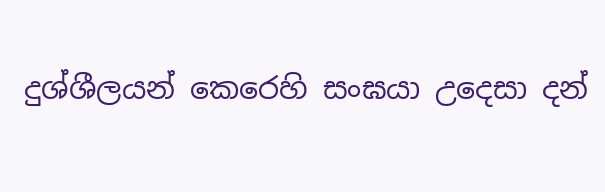දුශ්ශීලයන් කෙරෙහි සංඝයා උදෙසා දන්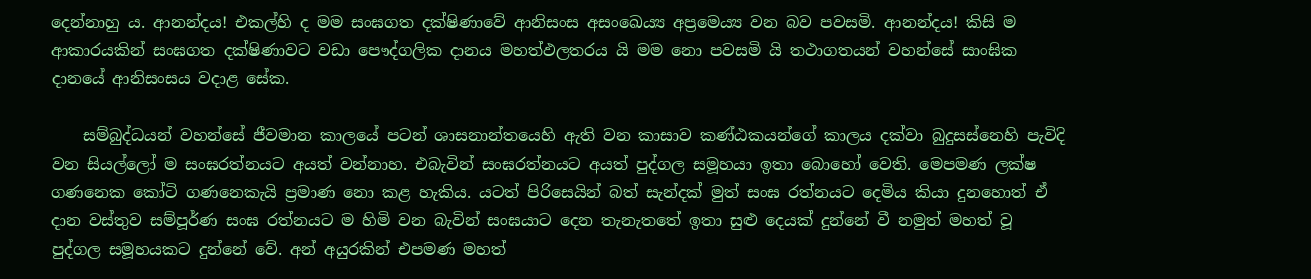දෙන්නාහු ය. ආනන්දය! එකල්හි ද මම සංඝගත දක්ෂිණාවේ ආනිසංස අසංඛෙය්‍ය අප්‍රමෙය්‍ය වන බව පවසමි. ආනන්දය! කිසි ම ආකාරයකින් සංඝගත දක්ෂිණාවට වඩා පෞද්ගලික දානය මහත්ඵලතරය යි මම නො පවසමි යි තථාගතයන් වහන්සේ සාංඝික දානයේ ආනිසංසය වදාළ සේක.

    සම්බුද්ධයන් වහන්සේ ජීවමාන කාලයේ පටන් ශාසනාන්තයෙහි ඇති වන කාසාව කණ්ඨකයන්ගේ කාලය දක්වා බුදුසස්නෙහි පැවිදි වන සියල්ලෝ ම සංඝරත්නයට අයත් වන්නාහ. එබැවින් සංඝරත්නයට අයත් පුද්ගල සමූහයා ඉතා බොහෝ වෙති. මෙපමණ ලක්ෂ ගණනෙක කෝටි ගණනෙකැයි ප්‍ර‍මාණ නො කළ හැකිය. යටත් පිරිසෙයින් බත් සැන්දක් මුත් සංඝ රත්නයට දෙමිය කියා දුනහොත් ඒ දාන වස්තුව සම්පූර්ණ සංඝ රත්නයට ම හිමි වන බැවින් සංඝයාට දෙන තැනැතතේ ඉතා සුළු දෙයක් දුන්නේ වී නමුත් මහත් වූ පුද්ගල සමූහයකට දුන්නේ වේ. අන් අයුරකින් එපමණ මහත්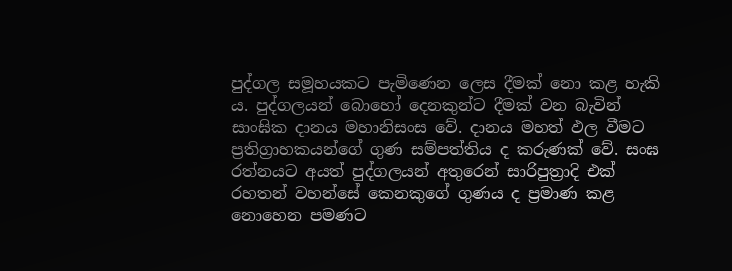පුද්ගල සමූහයකට පැමිණෙන ලෙස දීමක් නො කළ හැකි ය. පුද්ගලයන් බොහෝ දෙනකුන්ට දීමක් වන බැවින් සාංඝික දානය මහානිසංස වේ. දානය මහත් ඵල වීමට ප්‍ර‍තිග්‍රාහකයන්ගේ ගුණ සම්පත්තිය ද කරුණක් වේ. සංඝ රත්නයට අයත් පුද්ගලයන් අතුරෙන් සාරිපුත්‍රාදි එක් රහතන් වහන්සේ කෙනකුගේ ගුණය ද ප්‍ර‍මාණ කළ නොහෙන පමණට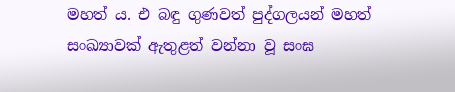මහත් ය. එ බඳු ගුණවත් පුද්ගලයන් මහත් සංඛ්‍යාවක් ඇතුළත් වන්නා වූ සංඝ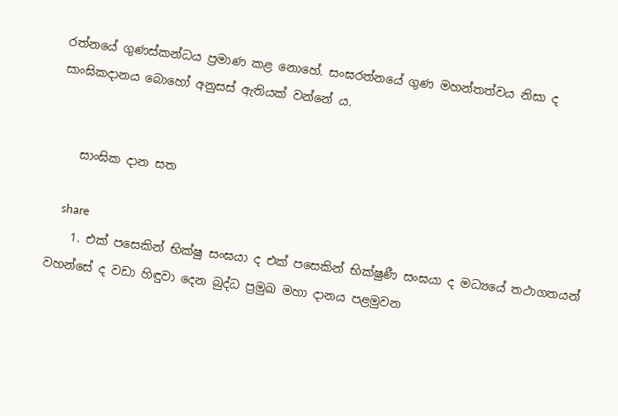රත්නයේ ගුණස්කන්ධය ප්‍ර‍මාණ කළ නොහේ. සංඝරත්නයේ ගුණ මහන්තත්වය නිසා ද සාංඝිකදානය බොහෝ අනුසස් ඇතියක් වන්නේ ය.


    සාංඝික දාන සත

    share
    1. එක් පසෙකින් භික්ෂු සංඝයා ද එක් පසෙකින් භික්ෂුණී සංඝයා ද මධ්‍යයේ තථාගතයන් වහන්සේ ද වඩා හිඳුවා දෙන බුද්ධ ප්‍ර‍මුඛ මහා දානය පළමුවන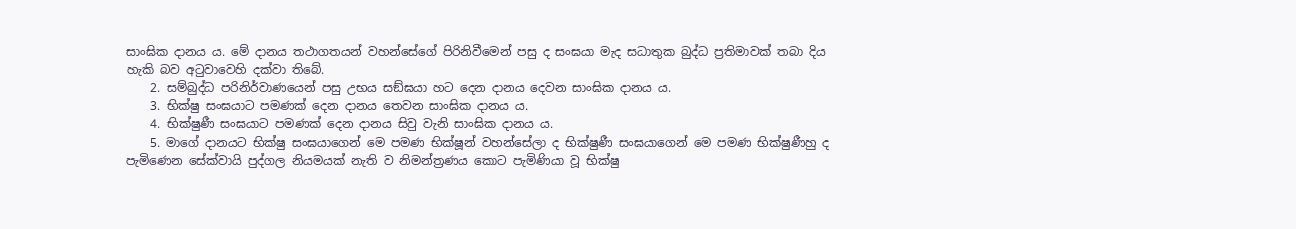සාංඝික දානය ය. මේ දානය තථාගතයන් වහන්සේගේ පිරිනිවීමෙන් පසු ද සංඝයා මැද සධාතුක බුද්ධ ප්‍ර‍තිමාවක් තබා දිය හැකි බව අටුවාවෙහි දක්වා තිබේ.
    2. සම්බුද්ධ පරිනිර්වාණයෙන් පසු උභය සඞ්ඝයා හට දෙන දානය දෙවන සාංඝික දානය ය.
    3. භික්ෂු සංඝයාට පමණක් දෙන දානය තෙවන සාංඝික දානය ය.
    4. භික්ෂුණී සංඝයාට පමණක් දෙන දානය සිවු වැනි සාංඝික දානය ය.
    5. මාගේ දානයට භික්ෂු සංඝයාගෙන් මෙ පමණ භික්ෂූන් වහන්සේලා ද භික්ෂුණී සංඝයාගෙන් මෙ පමණ භික්ෂුණීහු ද පැමිණෙන සේක්වායි පුද්ගල නියමයක් නැති ව නිමන්ත්‍ර‍ණය කොට පැමිණියා වූ භික්ෂු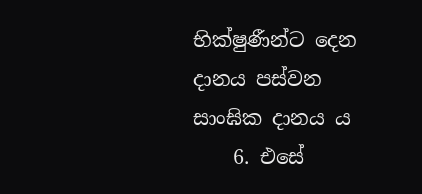භික්ෂුණීන්ට දෙන දානය පස්වන සාංඝික දානය ය
    6. එසේ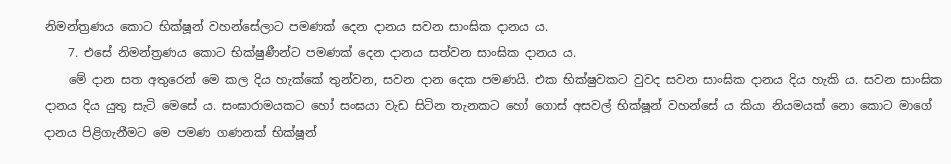නිමන්ත්‍ර‍ණය කොට භික්ෂූන් වහන්සේලාට පමණක් දෙන දානය සවන සාංඝික දානය ය.
    7. එසේ නිමන්ත්‍ර‍ණය කොට භික්ෂුණීන්ට පමණක් දෙන දානය සත්වන සාංඝික දානය ය.
    මේ දාන සත අතුරෙන් මෙ කල දිය හැක්කේ තුන්වන, සවන දාන දෙක පමණයි. එක භික්ෂුවකට වුවද සවන සාංඝික දානය දිය හැකි ය. සවන සාංඝික දානය දිය යුතු සැටි මෙසේ ය. සංඝාරාමයකට හෝ සංඝයා වැඩ සිටින තැනකට හෝ ගොස් අසවල් භික්ෂූන් වහන්සේ ය කියා නියමයක් නො කොට මාගේ දානය පිළිගැනීමට මෙ පමණ ගණනක් භික්ෂූන්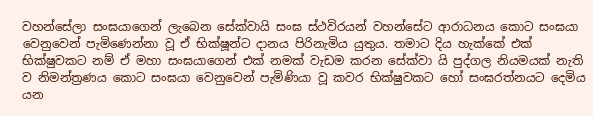වහන්සේලා සංඝයාගෙන් ලැබෙන සේක්වායි සංඝ ස්ථවිරයන් වහන්සේට ආරාධනය කොට සංඝයා වෙනුවෙන් පැමිණෙන්නා වූ ඒ භික්ෂූන්ට දානය පිරිනැමිය යුතුය. තමාට දිය හැක්කේ එක් භික්ෂුවකට නම් ඒ මහා සංඝයාගෙන් එක් නමක් වැඩම කරන සේක්වා යි පුද්ගල නියමයක් නැති ව නිමන්ත්‍ර‍ණය කොට සංඝයා වෙනුවෙන් පැමිණියා වූ කවර භික්ෂුවකට හෝ සංඝරත්නයට දෙමිය යන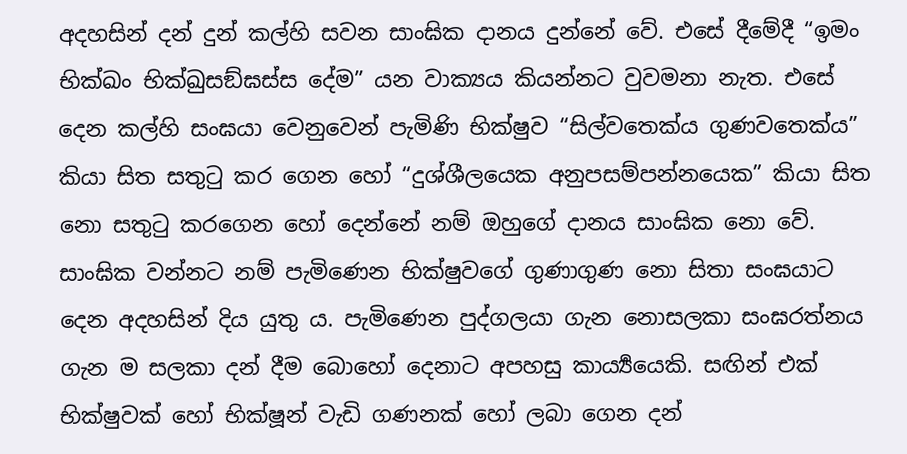අදහසින් දන් දුන් කල්හි සවන සාංඝික දානය දුන්නේ වේ. එසේ දීමේදී “ඉමං භික්ඛං භික්ඛුසඞ්ඝස්ස දේම” යන වාක්‍යය කියන්නට වුවමනා නැත. එසේ දෙන කල්හි සංඝයා වෙනුවෙන් පැමිණි භික්ෂුව “සිල්වතෙක්ය ගුණවතෙක්ය” කියා සිත සතුටු කර ගෙන හෝ “දුශ්ශීලයෙක අනුපසම්පන්නයෙක” කියා සිත නො සතුටු කරගෙන හෝ දෙන්නේ නම් ඔහුගේ දානය සාංඝික නො වේ. සාංඝික වන්නට නම් පැමිණෙන භික්ෂුවගේ ගුණාගුණ නො සිතා සංඝයාට දෙන අදහසින් දිය යුතු ය. පැමිණෙන පුද්ගලයා ගැන නොසලකා සංඝරත්නය ගැන ම සලකා දන් දීම බොහෝ දෙනාට අපහසු කාර්‍ය්‍යයෙකි. සඟින් එක් භික්ෂුවක් හෝ භික්ෂූන් වැඩි ගණනක් හෝ ලබා ගෙන දන්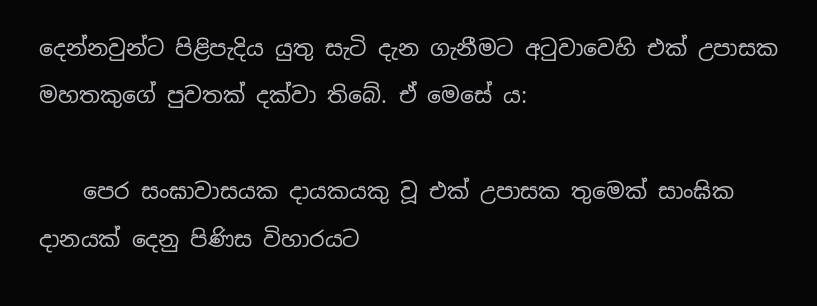දෙන්නවුන්ට පිළිපැදිය යුතු සැටි දැන ගැනීමට අටුවාවෙහි එක් උපාසක මහතකුගේ පුවතක් දක්වා තිබේ. ඒ මෙසේ ය:

    පෙර සංඝාවාසයක දායකයකු වූ එක් උපාසක තුමෙක් සාංඝික දානයක් දෙනු පිණිස විහාරයට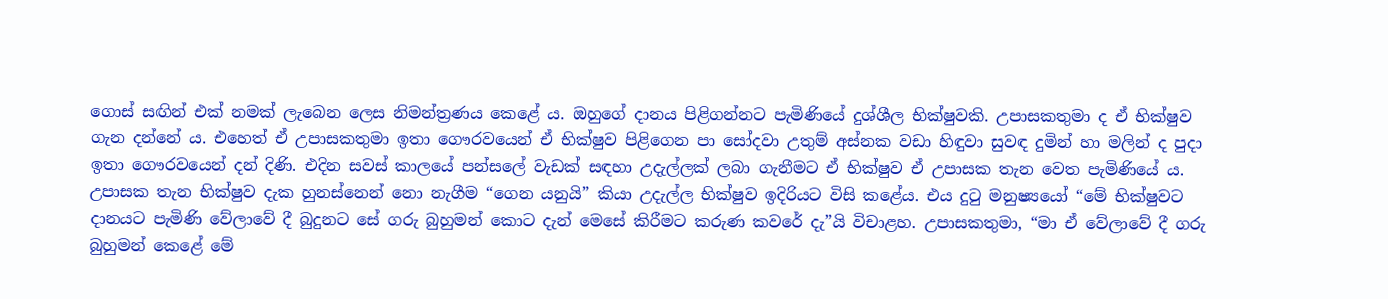ගොස් සඟින් එක් නමක් ලැබෙන ලෙස නිමන්ත්‍ර‍ණය කෙළේ ය. ඔහුගේ දානය පිළිගන්නට පැමිණියේ දුශ්ශීල භික්ෂුවකි. උපාසකතුමා ද ඒ භික්ෂුව ගැන දන්නේ ය. එහෙත් ඒ උපාසකතුමා ඉතා ගෞරවයෙන් ඒ භික්ෂුව පිළිගෙන පා සෝදවා උතුම් අස්නක වඩා හිඳුවා සුවඳ දුමින් හා මලින් ද පුදා ඉතා ගෞරවයෙන් දන් දිණි. එදින සවස් කාලයේ පන්සලේ වැඩක් සඳහා උදැල්ලක් ලබා ගැනීමට ඒ භික්ෂුව ඒ උපාසක තැන වෙත පැමිණියේ ය. උපාසක තැන භික්ෂුව දැක හුනස්නෙන් නො නැගීම “ගෙන යනුයි” කියා උදැල්ල භික්ෂුව ඉදිරියට විසි කළේය. එය දුටු මනුෂ්‍යයෝ “මේ භික්ෂුවට දානයට පැමිණි වේලාවේ දී බුදුනට සේ ගරු බුහුමන් කොට දැන් මෙසේ කිරීමට කරුණ කවරේ දැ”යි විචාළහ. උපාසකතුමා, “මා ඒ වේලාවේ දී ගරු බුහුමන් කෙළේ මේ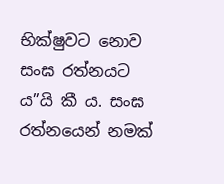භික්ෂුවට නොව සංඝ රත්නයට ය”යි කී ය. සංඝ රත්නයෙන් නමක්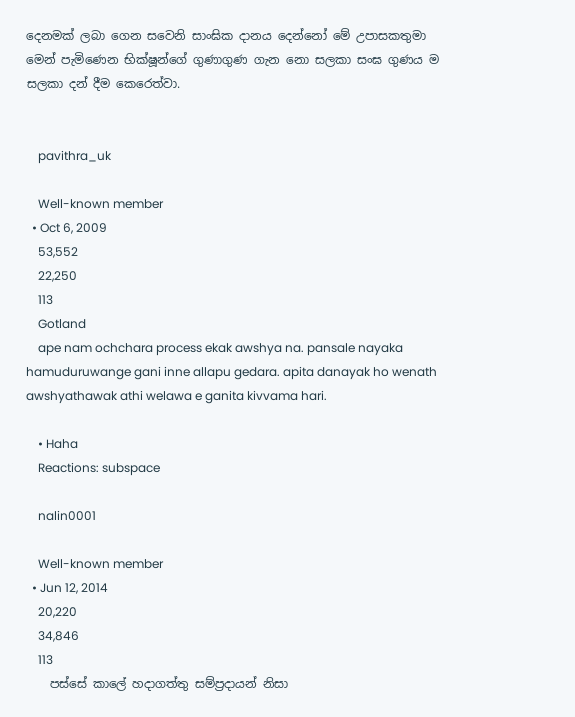දෙනමක් ලබා ගෙන සවෙනි සාංඝික දානය දෙන්නෝ මේ උපාසකතුමා මෙන් පැමිණෙන භික්ෂූන්ගේ ගුණාගුණ ගැන නො සලකා සංඝ ගුණය ම සලකා දන් දීම කෙරෙත්වා.


    pavithra_uk

    Well-known member
  • Oct 6, 2009
    53,552
    22,250
    113
    Gotland
    ape nam ochchara process ekak awshya na. pansale nayaka hamuduruwange gani inne allapu gedara. apita danayak ho wenath awshyathawak athi welawa e ganita kivvama hari.

    • Haha
    Reactions: subspace

    nalin0001

    Well-known member
  • Jun 12, 2014
    20,220
    34,846
    113
    පස්සේ කාලේ හදාගත්තු සම්ප්‍රදායන් නිසා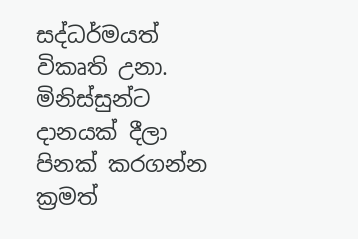සද්ධර්මයත් විකෘති උනා. මිනිස්සුන්ට දානයක් දීලා පිනක් කරගන්න ක්‍රමත්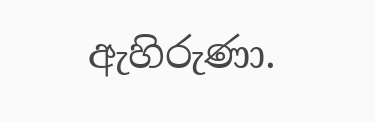ඇහිරුණා.